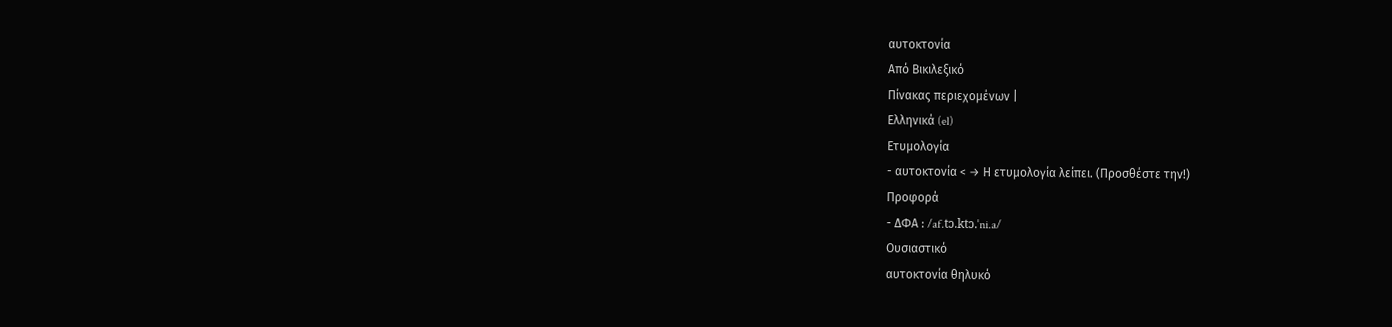αυτοκτονία
Από Βικιλεξικό
Πίνακας περιεχομένων |
Ελληνικά (el)
Ετυμολογία
- αυτοκτονία < → Η ετυμολογία λείπει. (Προσθέστε την!)
Προφορά
- ΔΦΑ : /af.tɔ.ktɔ.ˈni.a/
Ουσιαστικό
αυτοκτονία θηλυκό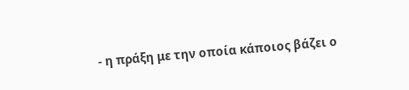- η πράξη με την οποία κάποιος βάζει ο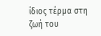ίδιος τέρμα στη ζωή του